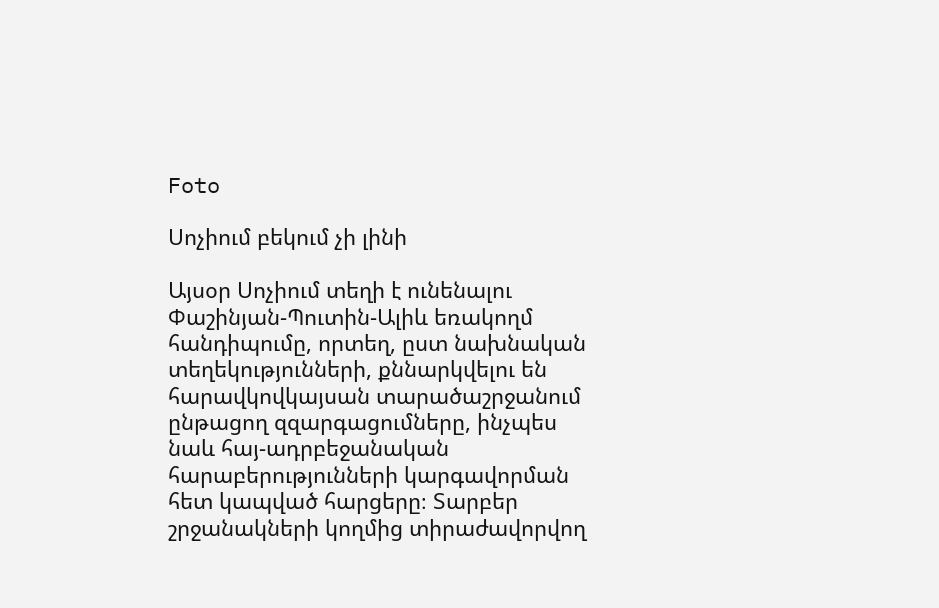Foto

Սոչիում բեկում չի լինի

Այսօր Սոչիում տեղի է ունենալու Փաշինյան-Պուտին-Ալիև եռակողմ հանդիպումը, որտեղ, ըստ նախնական տեղեկությունների, քննարկվելու են  հարավկովկայսան տարածաշրջանում ընթացող զզարգացումները, ինչպես նաև հայ-ադրբեջանական հարաբերությունների կարգավորման հետ կապված հարցերը։ Տարբեր շրջանակների կողմից տիրաժավորվող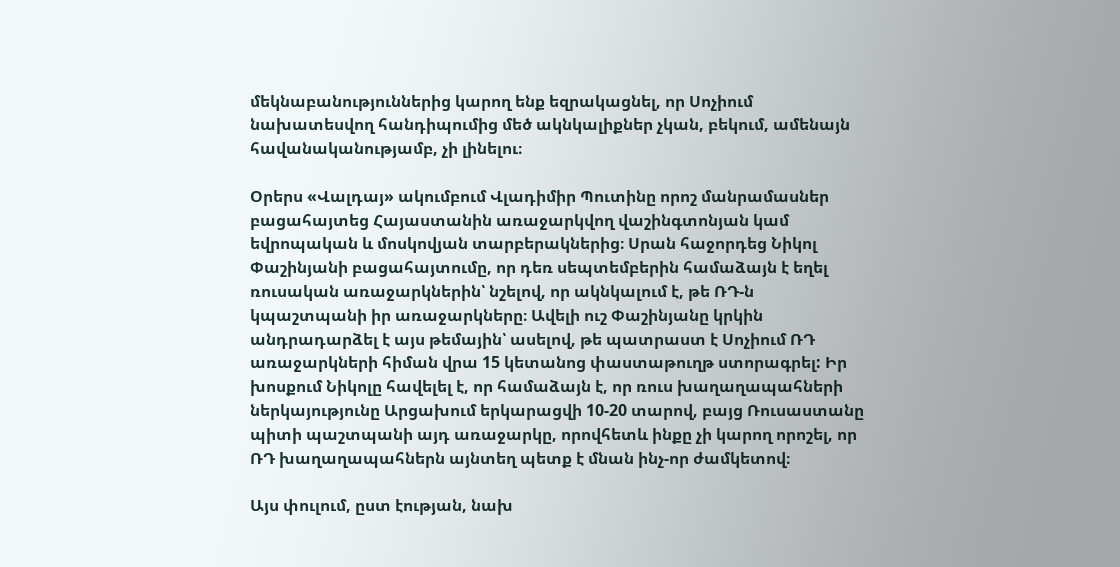մեկնաբանություններից կարող ենք եզրակացնել, որ Սոչիում նախատեսվող հանդիպումից մեծ ակնկալիքներ չկան, բեկում, ամենայն հավանականությամբ, չի լինելու։

Օրերս «Վալդայ» ակումբում Վլադիմիր Պուտինը որոշ մանրամասներ բացահայտեց Հայաստանին առաջարկվող վաշինգտոնյան կամ եվրոպական և մոսկովյան տարբերակներից։ Սրան հաջորդեց Նիկոլ Փաշինյանի բացահայտումը, որ դեռ սեպտեմբերին համաձայն է եղել ռուսական առաջարկներին՝ նշելով, որ ակնկալում է, թե ՌԴ-ն կպաշտպանի իր առաջարկները։ Ավելի ուշ Փաշինյանը կրկին անդրադարձել է այս թեմային՝ ասելով, թե պատրաստ է Սոչիում ՌԴ առաջարկների հիման վրա 15 կետանոց փաստաթուղթ ստորագրել: Իր խոսքում Նիկոլը հավելել է, որ համաձայն է, որ ռուս խաղաղապահների ներկայությունը Արցախում երկարացվի 10-20 տարով, բայց Ռուսաստանը պիտի պաշտպանի այդ առաջարկը, որովհետև ինքը չի կարող որոշել, որ ՌԴ խաղաղապահներն այնտեղ պետք է մնան ինչ-որ ժամկետով։

Այս փուլում, ըստ էության, նախ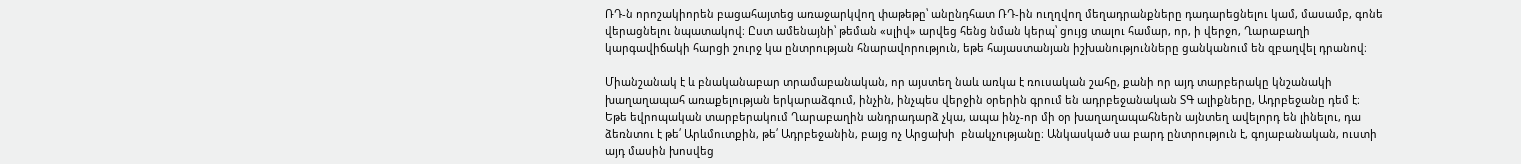ՌԴ-ն որոշակիորեն բացահայտեց առաջարկվող փաթեթը՝ անընդհատ ՌԴ-ին ուղղվող մեղադրանքները դադարեցնելու կամ, մասամբ, գոնե վերացնելու նպատակով։ Ըստ ամենայնի՝ թեման «սլիվ» արվեց հենց նման կերպ՝ ցույց տալու համար, որ, ի վերջո, Ղարաբաղի կարգավիճակի հարցի շուրջ կա ընտրության հնարավորություն, եթե հայաստանյան իշխանությունները ցանկանում են զբաղվել դրանով։

Միանշանակ է և բնականաբար տրամաբանական, որ այստեղ նաև առկա է ռուսական շահը, քանի որ այդ տարբերակը կնշանակի խաղաղապահ առաքելության երկարաձգում, ինչին, ինչպես վերջին օրերին գրում են ադրբեջանական ՏԳ ալիքները, Ադրբեջանը դեմ է։ Եթե եվրոպական տարբերակում Ղարաբաղին անդրադարձ չկա, ապա ինչ-որ մի օր խաղաղապահներն այնտեղ ավելորդ են լինելու, դա ձեռնտու է թե՛ Արևմուտքին, թե՛ Ադրբեջանին, բայց ոչ Արցախի  բնակչությանը։ Անկասկած սա բարդ ընտրություն է, գոյաբանական, ուստի այդ մասին խոսվեց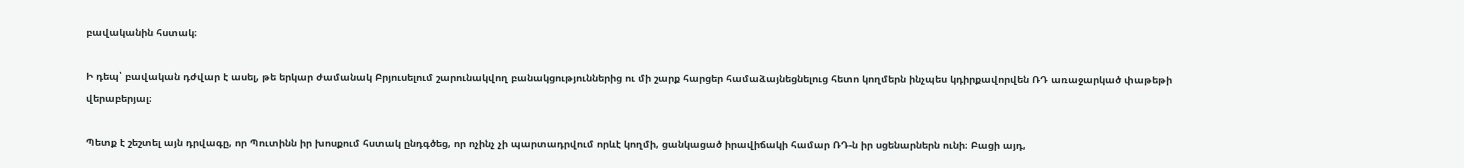բավականին հստակ։

Ի դեպ՝ բավական դժվար է ասել, թե երկար ժամանակ Բրյուսելում շարունակվող բանակցություններից ու մի շարք հարցեր համաձայնեցնելուց հետո կողմերն ինչպես կդիրքավորվեն ՌԴ առաջարկած փաթեթի վերաբերյալ։

Պետք է շեշտել այն դրվագը, որ Պուտինն իր խոսքում հստակ ընդգծեց, որ ոչինչ չի պարտադրվում որևէ կողմի, ցանկացած իրավիճակի համար ՌԴ-ն իր սցենարներն ունի։ Բացի այդ,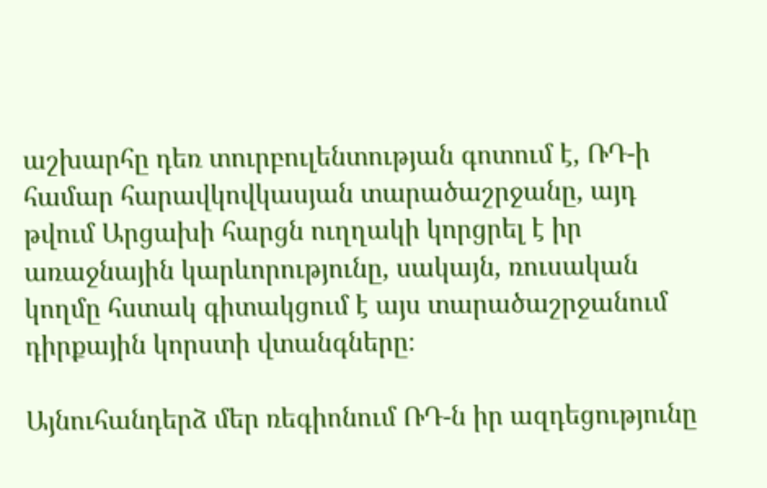աշխարհը դեռ տուրբուլենտության գոտում է, ՌԴ-ի համար հարավկովկասյան տարածաշրջանը, այդ թվում Արցախի հարցն ուղղակի կորցրել է իր առաջնային կարևորությունը, սակայն, ռուսական կողմը հստակ գիտակցում է այս տարածաշրջանում դիրքային կորստի վտանգները։

Այնուհանդերձ մեր ռեգիոնում ՌԴ-ն իր ազդեցությունը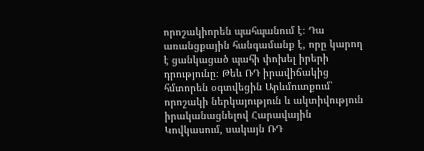որոշակիորեն պահպանում է։ Դա առանցքային հանգամանք է, որը կարող է ցանկացած պահի փոխել իրերի դրությունը։ Թեև ՌԴ իրավիճակից հմտորեն օգտվեցին Արևմուտքում՝ որոշակի ներկայություն և ակտիվություն իրականացնելով Հարավային Կովկասում, սակայն ՌԴ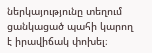ներկայությունը տեղում ցանկացած պահի կարող է իրավիճակ փոխել։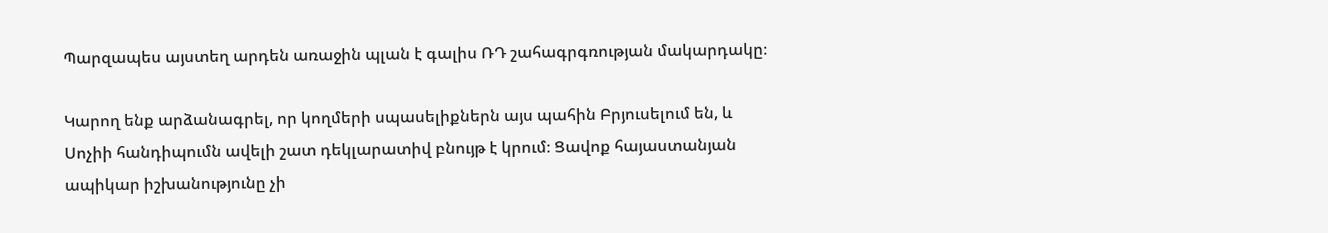Պարզապես այստեղ արդեն առաջին պլան է գալիս ՌԴ շահագրգռության մակարդակը։

Կարող ենք արձանագրել, որ կողմերի սպասելիքներն այս պահին Բրյուսելում են, և Սոչիի հանդիպումն ավելի շատ դեկլարատիվ բնույթ է կրում։ Ցավոք հայաստանյան ապիկար իշխանությունը չի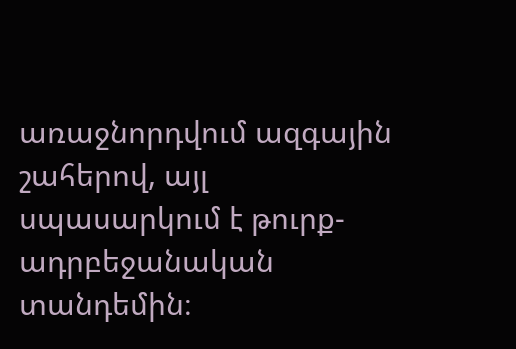առաջնորդվում ազգային շահերով, այլ սպասարկում է թուրք-ադրբեջանական տանդեմին։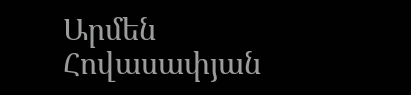Արմեն Հովասափյան